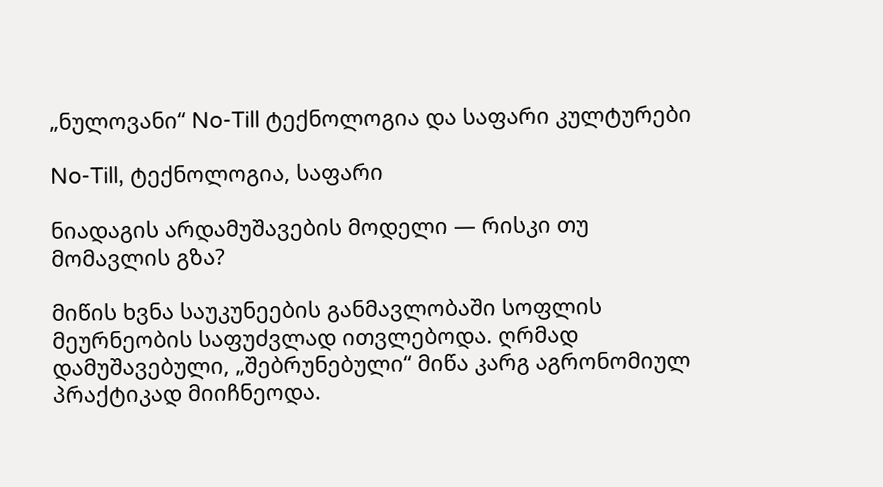„ნულოვანი“ No-Till ტექნოლოგია და საფარი კულტურები

No-Till, ტექნოლოგია, საფარი

ნიადაგის არდამუშავების მოდელი — რისკი თუ მომავლის გზა?

მიწის ხვნა საუკუნეების განმავლობაში სოფლის მეურნეობის საფუძვლად ითვლებოდა. ღრმად დამუშავებული, „შებრუნებული“ მიწა კარგ აგრონომიულ პრაქტიკად მიიჩნეოდა.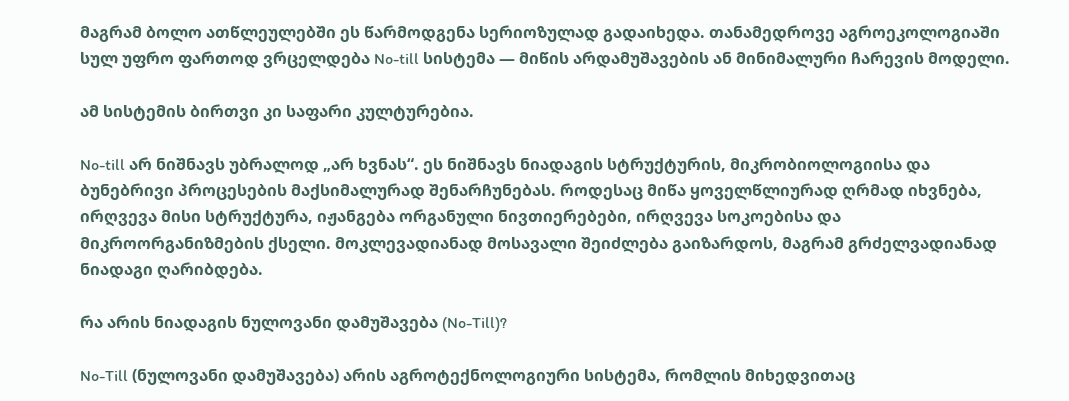მაგრამ ბოლო ათწლეულებში ეს წარმოდგენა სერიოზულად გადაიხედა. თანამედროვე აგროეკოლოგიაში სულ უფრო ფართოდ ვრცელდება No-till სისტემა — მიწის არდამუშავების ან მინიმალური ჩარევის მოდელი.

ამ სისტემის ბირთვი კი საფარი კულტურებია.

No-till არ ნიშნავს უბრალოდ „არ ხვნას“. ეს ნიშნავს ნიადაგის სტრუქტურის, მიკრობიოლოგიისა და ბუნებრივი პროცესების მაქსიმალურად შენარჩუნებას. როდესაც მიწა ყოველწლიურად ღრმად იხვნება, ირღვევა მისი სტრუქტურა, იჟანგება ორგანული ნივთიერებები, ირღვევა სოკოებისა და მიკროორგანიზმების ქსელი. მოკლევადიანად მოსავალი შეიძლება გაიზარდოს, მაგრამ გრძელვადიანად ნიადაგი ღარიბდება.

რა არის ნიადაგის ნულოვანი დამუშავება (No-Till)?

No-Till (ნულოვანი დამუშავება) არის აგროტექნოლოგიური სისტემა, რომლის მიხედვითაც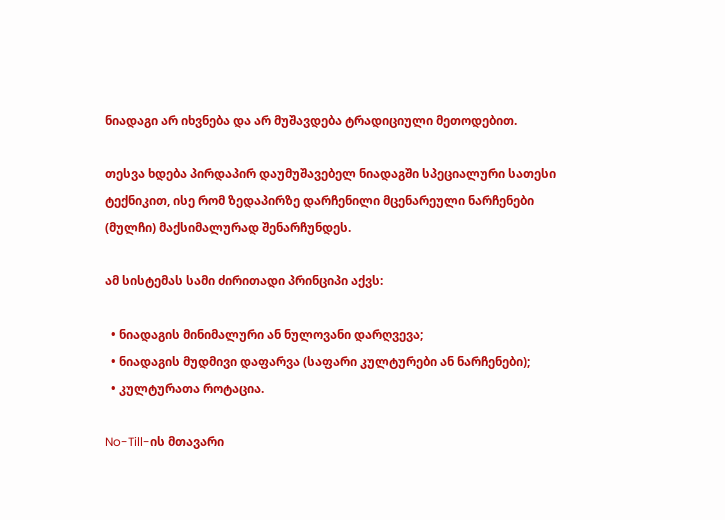ნიადაგი არ იხვნება და არ მუშავდება ტრადიციული მეთოდებით.

თესვა ხდება პირდაპირ დაუმუშავებელ ნიადაგში სპეციალური სათესი ტექნიკით, ისე რომ ზედაპირზე დარჩენილი მცენარეული ნარჩენები (მულჩი) მაქსიმალურად შენარჩუნდეს.

ამ სისტემას სამი ძირითადი პრინციპი აქვს:

  • ნიადაგის მინიმალური ან ნულოვანი დარღვევა;
  • ნიადაგის მუდმივი დაფარვა (საფარი კულტურები ან ნარჩენები);
  • კულტურათა როტაცია.

No-Till-ის მთავარი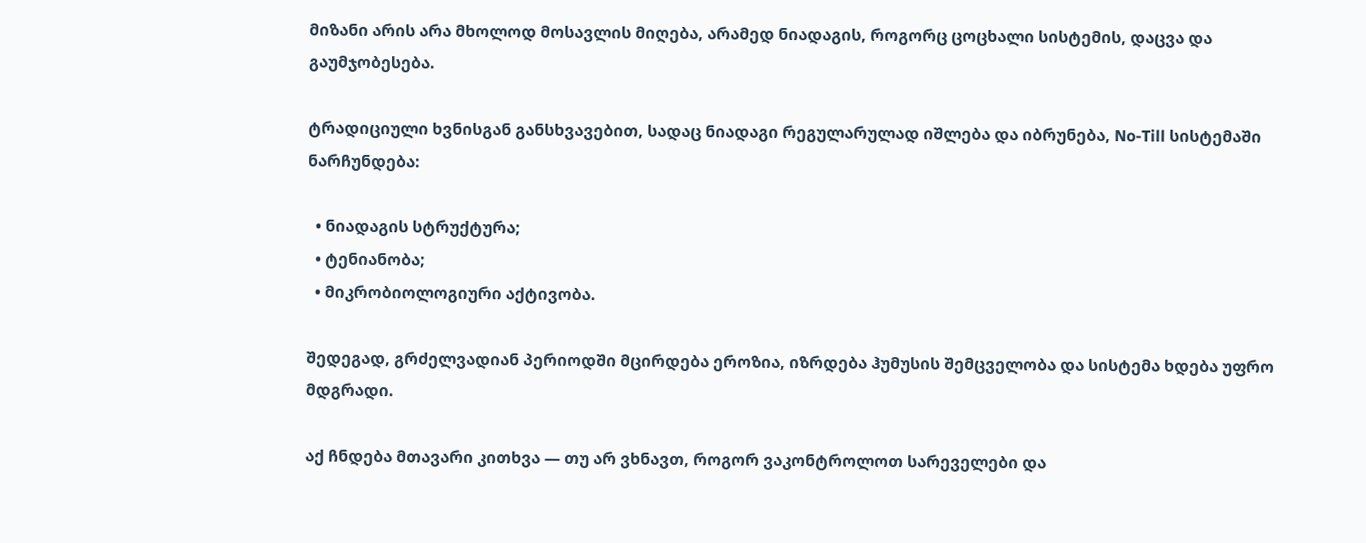მიზანი არის არა მხოლოდ მოსავლის მიღება, არამედ ნიადაგის, როგორც ცოცხალი სისტემის, დაცვა და გაუმჯობესება.

ტრადიციული ხვნისგან განსხვავებით, სადაც ნიადაგი რეგულარულად იშლება და იბრუნება, No-Till სისტემაში ნარჩუნდება:

  • ნიადაგის სტრუქტურა;
  • ტენიანობა;
  • მიკრობიოლოგიური აქტივობა.

შედეგად, გრძელვადიან პერიოდში მცირდება ეროზია, იზრდება ჰუმუსის შემცველობა და სისტემა ხდება უფრო მდგრადი.

აქ ჩნდება მთავარი კითხვა — თუ არ ვხნავთ, როგორ ვაკონტროლოთ სარეველები და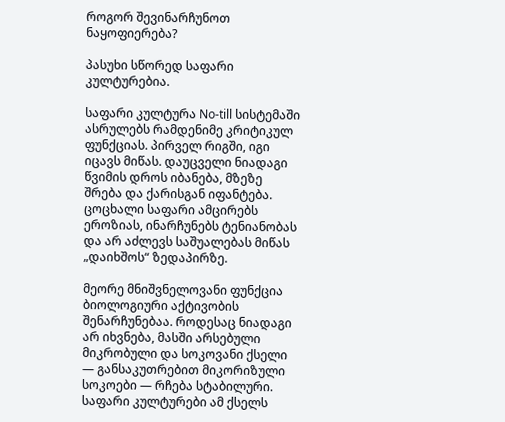როგორ შევინარჩუნოთ ნაყოფიერება?

პასუხი სწორედ საფარი კულტურებია.

საფარი კულტურა No-till სისტემაში ასრულებს რამდენიმე კრიტიკულ ფუნქციას. პირველ რიგში, იგი იცავს მიწას. დაუცველი ნიადაგი წვიმის დროს იბანება, მზეზე შრება და ქარისგან იფანტება. ცოცხალი საფარი ამცირებს ეროზიას, ინარჩუნებს ტენიანობას და არ აძლევს საშუალებას მიწას „დაიხშოს“ ზედაპირზე.

მეორე მნიშვნელოვანი ფუნქცია ბიოლოგიური აქტივობის შენარჩუნებაა. როდესაც ნიადაგი არ იხვნება, მასში არსებული მიკრობული და სოკოვანი ქსელი — განსაკუთრებით მიკორიზული სოკოები — რჩება სტაბილური. საფარი კულტურები ამ ქსელს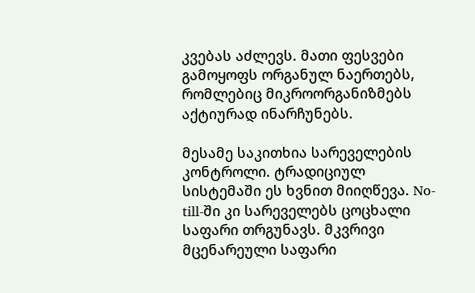კვებას აძლევს. მათი ფესვები გამოყოფს ორგანულ ნაერთებს, რომლებიც მიკროორგანიზმებს აქტიურად ინარჩუნებს.

მესამე საკითხია სარეველების კონტროლი. ტრადიციულ სისტემაში ეს ხვნით მიიღწევა. No-till-ში კი სარეველებს ცოცხალი საფარი თრგუნავს. მკვრივი მცენარეული საფარი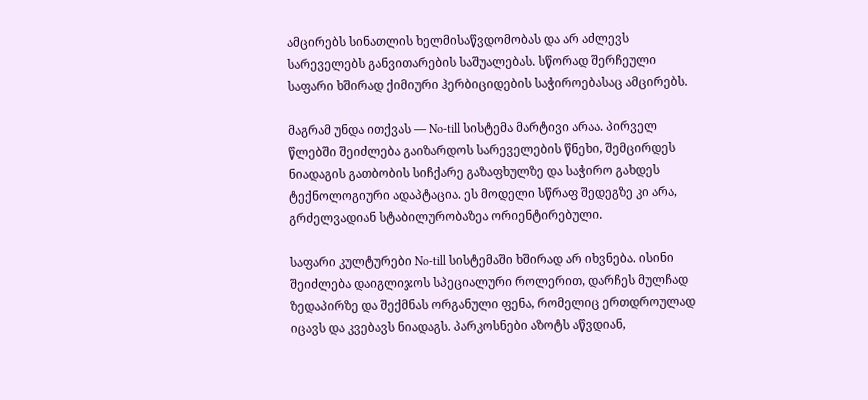ამცირებს სინათლის ხელმისაწვდომობას და არ აძლევს სარეველებს განვითარების საშუალებას. სწორად შერჩეული საფარი ხშირად ქიმიური ჰერბიციდების საჭიროებასაც ამცირებს.

მაგრამ უნდა ითქვას — No-till სისტემა მარტივი არაა. პირველ წლებში შეიძლება გაიზარდოს სარეველების წნეხი, შემცირდეს ნიადაგის გათბობის სიჩქარე გაზაფხულზე და საჭირო გახდეს ტექნოლოგიური ადაპტაცია. ეს მოდელი სწრაფ შედეგზე კი არა, გრძელვადიან სტაბილურობაზეა ორიენტირებული.

საფარი კულტურები No-till სისტემაში ხშირად არ იხვნება. ისინი შეიძლება დაიგლიჯოს სპეციალური როლერით, დარჩეს მულჩად ზედაპირზე და შექმნას ორგანული ფენა, რომელიც ერთდროულად იცავს და კვებავს ნიადაგს. პარკოსნები აზოტს აწვდიან,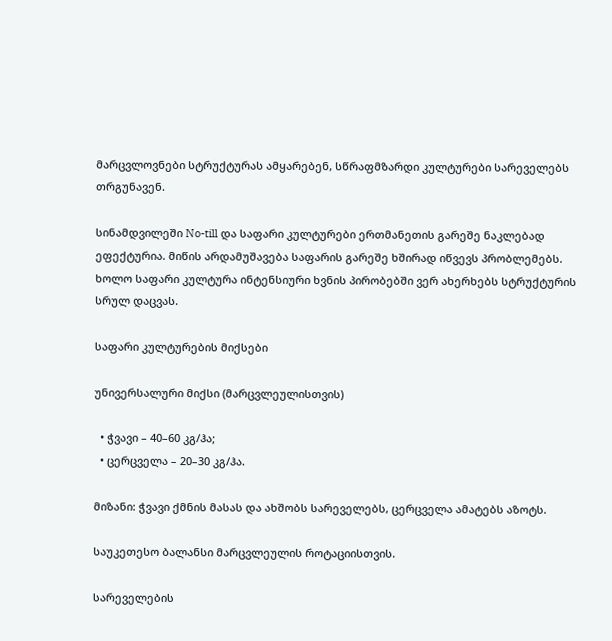მარცვლოვნები სტრუქტურას ამყარებენ, სწრაფმზარდი კულტურები სარეველებს თრგუნავენ.

სინამდვილეში No-till და საფარი კულტურები ერთმანეთის გარეშე ნაკლებად ეფექტურია. მიწის არდამუშავება საფარის გარეშე ხშირად იწვევს პრობლემებს. ხოლო საფარი კულტურა ინტენსიური ხვნის პირობებში ვერ ახერხებს სტრუქტურის სრულ დაცვას.

საფარი კულტურების მიქსები

უნივერსალური მიქსი (მარცვლეულისთვის)

  • ჭვავი – 40–60 კგ/ჰა;
  • ცერცველა – 20–30 კგ/ჰა.

მიზანი: ჭვავი ქმნის მასას და ახშობს სარეველებს, ცერცველა ამატებს აზოტს.

საუკეთესო ბალანსი მარცვლეულის როტაციისთვის.

სარეველების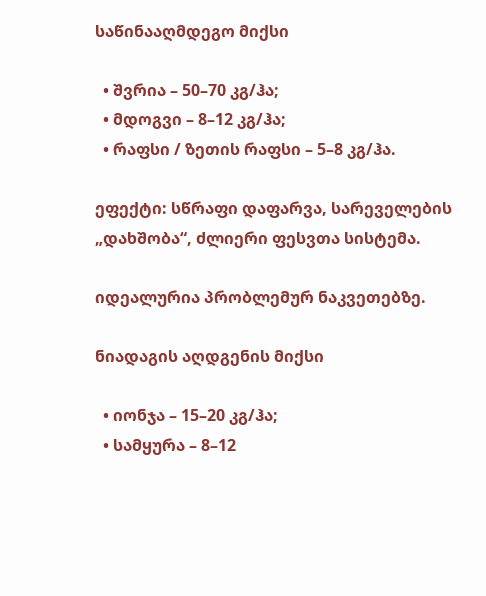საწინააღმდეგო მიქსი

  • შვრია – 50–70 კგ/ჰა;
  • მდოგვი – 8–12 კგ/ჰა;
  • რაფსი / ზეთის რაფსი – 5–8 კგ/ჰა.

ეფექტი: სწრაფი დაფარვა, სარეველების „დახშობა“, ძლიერი ფესვთა სისტემა.

იდეალურია პრობლემურ ნაკვეთებზე.

ნიადაგის აღდგენის მიქსი

  • იონჯა – 15–20 კგ/ჰა;
  • სამყურა – 8–12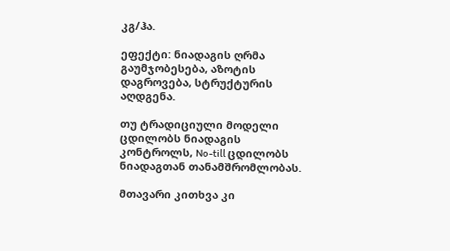კგ/ჰა.

ეფექტი: ნიადაგის ღრმა გაუმჯობესება, აზოტის დაგროვება, სტრუქტურის აღდგენა.

თუ ტრადიციული მოდელი ცდილობს ნიადაგის კონტროლს, No-till ცდილობს ნიადაგთან თანამშრომლობას.

მთავარი კითხვა კი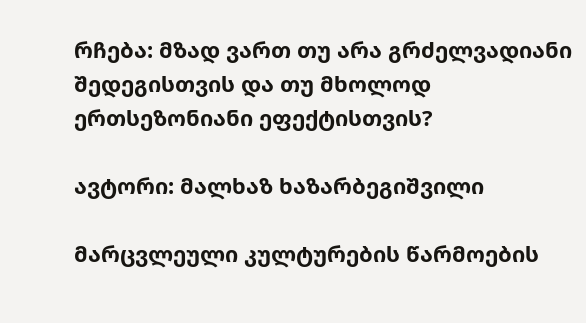რჩება: მზად ვართ თუ არა გრძელვადიანი შედეგისთვის და თუ მხოლოდ ერთსეზონიანი ეფექტისთვის?

ავტორი: მალხაზ ხაზარბეგიშვილი

მარცვლეული კულტურების წარმოების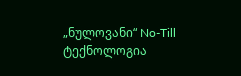„ნულოვანი“ No-Till ტექნოლოგია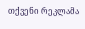თქვენი რეკლამა